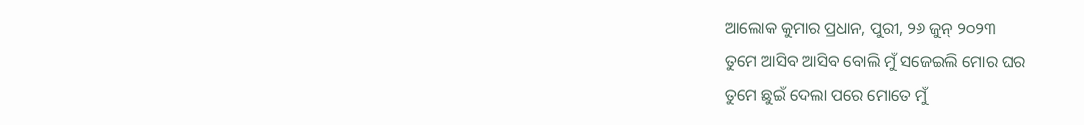ଆଲୋକ କୁମାର ପ୍ରଧାନ, ପୁରୀ, ୨୬ ଜୁନ୍ ୨୦୨୩
ତୁମେ ଆସିବ ଆସିବ ବୋଲି ମୁଁ ସଜେଇଲି ମୋର ଘର
ତୁମେ ଛୁଇଁ ଦେଲା ପରେ ମୋତେ ମୁଁ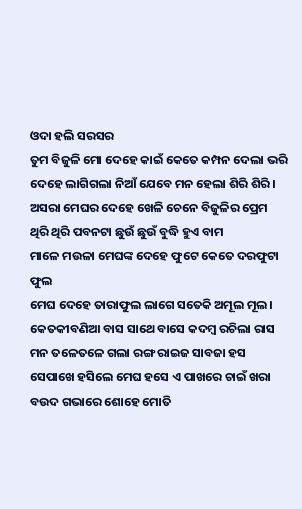ଓଦା ହଲି ସରସର
ତୁମ ବିଜୁଳି ମୋ ଦେହେ କାଇଁ କେତେ କମ୍ପନ ଦେଲା ଭରି
ଦେହେ ଲାଗିଗଲା ନିଆଁ ଯେବେ ମନ ହେଲା ଶିରି ଶିରି।
ଅସରା ମେଘର ଦେହେ ଖେଳି ଚେନେ ବିଜୁଳିର ପ୍ରେମ
ଥିରି ଥିରି ପବନଟା ଛୁଉଁ ଛୁଉଁ ବୁଦ୍ଧି ହୁଏ ବାମ
ମାଳେ ମଉଳା ମେଘଙ୍କ ଦେହେ ଫୁଟେ କେତେ ଦରଫୁଟା ଫୁଲ
ମେଘ ଦେହେ ତାରାଫୁଲ ଲାଗେ ସତେକି ଅମୂଲ ମୂଲ।
କେତକୀବଣିଆ ବାସ ସାଥେ ବାସେ କଦମ୍ବ ରଚିଲା ରାସ
ମନ ତଳେତଳେ ଗଲା ରଙ୍ଗ ରାଇଜ ସାବଜା ହସ
ସେପାଖେ ହସିଲେ ମେଘ ହସେ ଏ ପାଖରେ ଚାଇଁ ଖରା
ବଉଦ ଗଭାରେ ଶୋହେ ମୋତି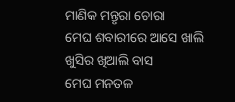ମାଣିକ ମନ୍ତୃରା ଚୋରା
ମେଘ ଶବାରୀରେ ଆସେ ଖାଲି ଖୁସିର ଖିଆଲି ବାସ
ମେଘ ମନତଳ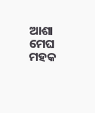ଆଶା ମେଘ ମହକ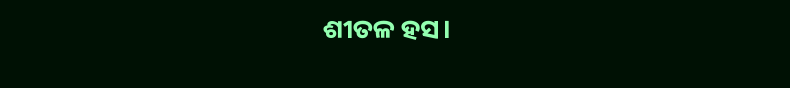ଶୀତଳ ହସ।